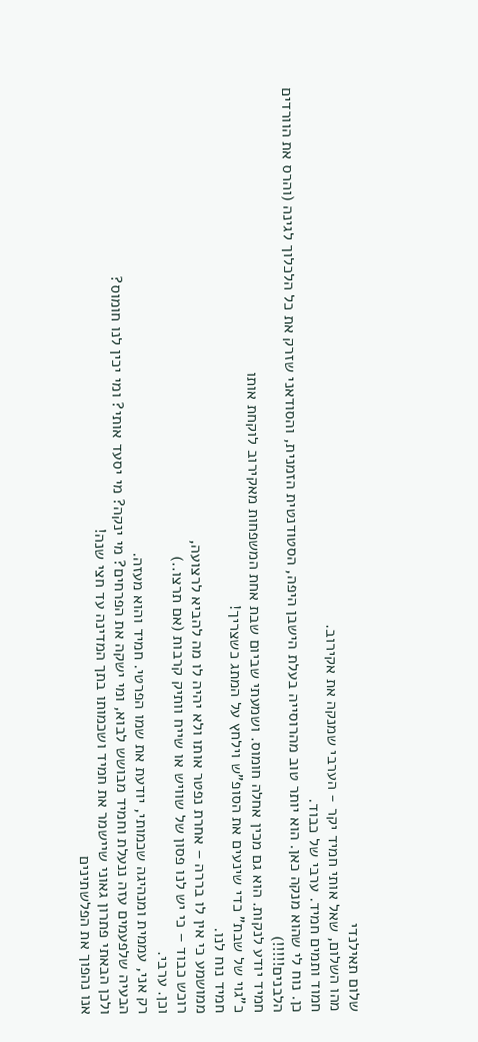שלום תאילנדי
מהו השלום, שאל אותי חמיד יקר - הערבי שמנקה את אקירוב.
חמוד ותמים חמיד. ערבי של כבוד.
כן. נוח לי שהוא מנקה כאן. הוא יותר טוב מהרוסייה בעלת הישבן היפה, הסטודנטית הזמנית, והסודאני שזרק את כל הלכלוך לגינה (והרס את הוורדים הלבנים!!!!!)
חמיד יודע לנקות. הוא גם מכין אחלה חומוס. ושמעתי שביום שבת אחת המשפחות מאקירוב לוקחת אותו
כ"גוי של שבת" כדי שינעים את הסופ"ש וילחץ על המתג כשצריך!
חמיד נוח לנו.
ממושמע כי אין לו בררה – אחרת נפטר אותו ולא יהיה לו מה להביא לרצועה,
רוכש כבוד – כי יש לנו פסון של שוויש או שייח וותיק קרבות (אם תרצו..)
וכן. ערבי.
רק אני, עממית ומנהיגה שכמותי, יודעת את שמו הפרטי. חמיד והוא מעזה.
הבעיה שלפעמים עזה ננעלת וחמיד מבושש לבוא, ומי ישקה את הפרחים? מי ינקה? מי יסעד אותי? ומי יכין לנו חומוס?
ולכן הבאתי פתרון גאוני שיישמר את חמיד ושכמותו בתך המדינה עד חצי שנה!
אנו נהפוך את הפלשתינים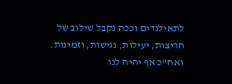לתאילנדים וככה נקבל שילוב של חריצות, יעילות, נגישות, וזמינות.
ואח"כ אף יהיה לנו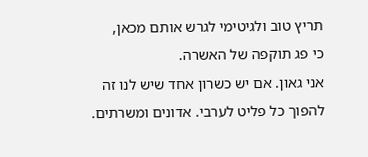תריץ טוב ולגיטימי לגרש אותם מכאן,
כי פג תוקפה של האשרה.
אני גאון. אם יש כשרון אחד שיש לנו זה להפוך כל פליט לערבי. אדונים ומשרתים.